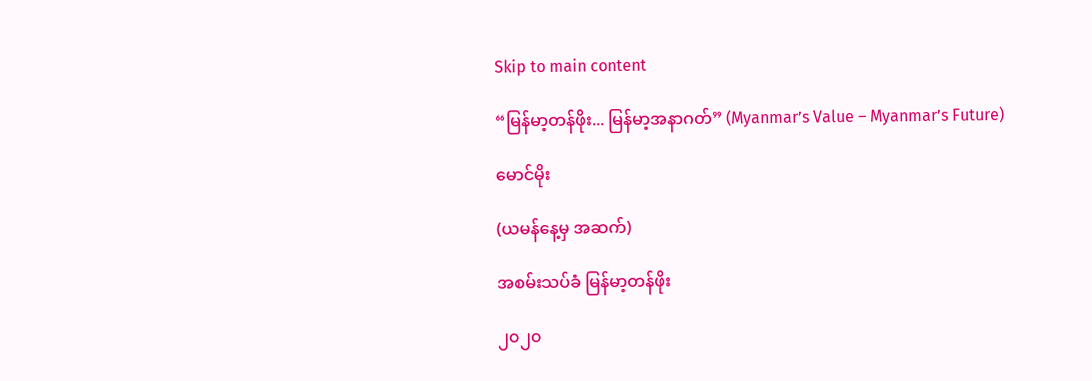Skip to main content

“မြန်မာ့တန်ဖိုး... မြန်မာ့အနာဂတ်” (Myanmar’s Value – Myanmar’s Future)

မောင်မိုး

(ယမန်နေ့မှ အဆက်)

အစမ်းသပ်ခံ မြန်မာ့တန်ဖိုး

၂၀၂၀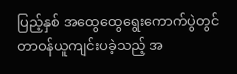ပြည့်နှစ် အထွေထွေရွေးကောက်ပွဲတွင် တာဝန်ယူကျင်းပခဲ့သည့် အ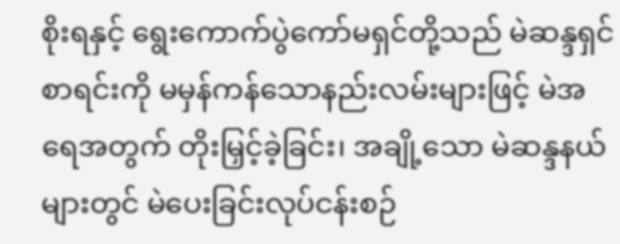စိုးရနှင့် ရွေးကောက်ပွဲကော်မရှင်တို့သည် မဲဆန္ဒရှင်စာရင်းကို မမှန်ကန်သောနည်းလမ်းများဖြင့် မဲအရေအတွက် တိုးမြှင့်ခဲ့ခြင်း၊ အချို့သော မဲဆန္ဒနယ်များတွင် မဲပေးခြင်းလုပ်ငန်းစဉ်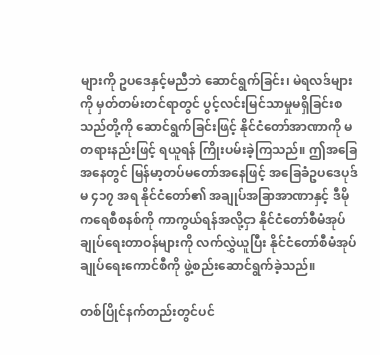များကို ဥပဒေနှင့်မညီဘဲ ဆောင်ရွက်ခြင်း၊ မဲရလဒ်များကို မှတ်တမ်းတင်ရာတွင် ပွင့်လင်းမြင်သာမှုမရှိခြင်းစသည်တို့ကို ဆောင်ရွက်ခြင်းဖြင့် နိုင်ငံတော်အာဏာကို မတရားနည်းဖြင့် ရယူရန် ကြိုးပမ်းခဲ့ကြသည်။ ဤအခြေအနေတွင် မြန်မာ့တပ်မတော်အနေဖြင့် အခြေခံဥပဒေပုဒ်မ ၄၁၇ အရ နိုင်ငံတော်၏ အချုပ်အခြာအာဏာနှင့် ဒီမိုကရေစီစနစ်ကို ကာကွယ်ရန်အလို့ငှာ နိုင်ငံတော်စီမံအုပ်ချုပ်ရေးတာဝန်များကို လက်လွှဲယူပြီး နိုင်ငံတော်စီမံအုပ်ချုပ်ရေးကောင်စီကို ဖွဲ့စည်းဆောင်ရွက်ခဲ့သည်။

တစ်ပြိုင်နက်တည်းတွင်ပင်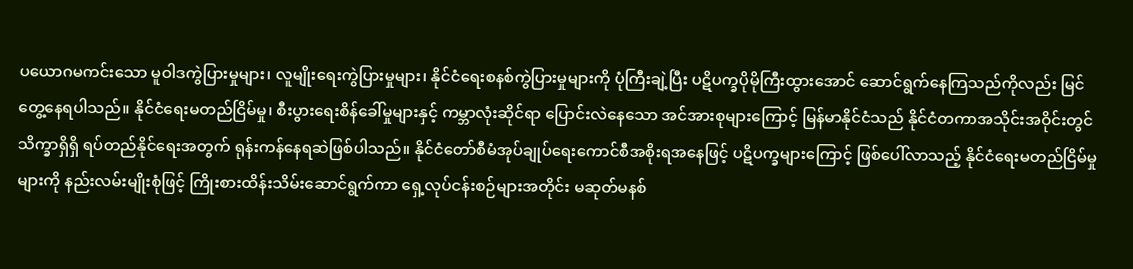ပယောဂမကင်းသော မူဝါဒကွဲပြားမှုများ၊ လူမျိုးရေးကွဲပြားမှုများ၊ နိုင်ငံရေးစနစ်ကွဲပြားမှုများကို ပုံကြီးချဲ့ပြီး ပဋိပက္ခပိုမိုကြီးထွားအောင် ဆောင်ရွက်နေကြသည်ကိုလည်း မြင်တွေ့နေရပါသည်။ နိုင်ငံရေးမတည်ငြိမ်မှု၊ စီးပွားရေးစိန်ခေါ်မှုများနှင့် ကမ္ဘာလုံးဆိုင်ရာ ပြောင်းလဲနေသော အင်အားစုများကြောင့် မြန်မာနိုင်ငံသည် နိုင်ငံတကာအသိုင်းအဝိုင်းတွင် သိက္ခာရှိရှိ ရပ်တည်နိုင်ရေးအတွက် ရုန်းကန်နေရဆဲဖြစ်ပါသည်။ နိုင်ငံတော်စီမံအုပ်ချုပ်ရေးကောင်စီအစိုးရအနေဖြင့် ပဋိပက္ခများကြောင့် ဖြစ်ပေါ်လာသည့် နိုင်ငံရေးမတည်ငြိမ်မှုများကို နည်းလမ်းမျိုးစုံဖြင့် ကြိုးစားထိန်းသိမ်းဆောင်ရွက်ကာ ရှေ့လုပ်ငန်းစဉ်များအတိုင်း မဆုတ်မနစ်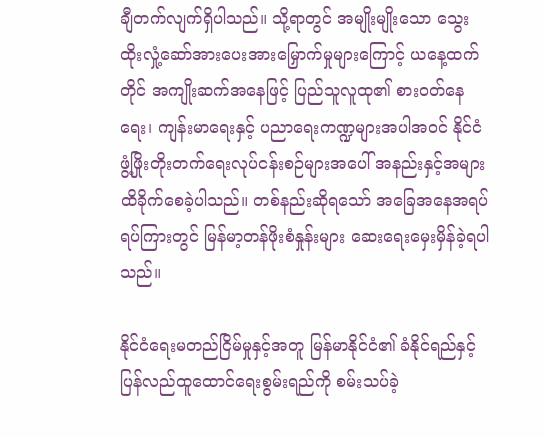ချီတက်လျက်ရှိပါသည်။ သို့ရာတွင် အမျိုးမျိုးသော သွေးထိုးလှုံ့ဆော်အားပေးအားမြှောက်မှုများကြောင့် ယနေ့ထက်တိုင် အကျိုးဆက်အနေဖြင့် ပြည်သူလူထု၏ စားဝတ်နေရေး၊ ကျန်းမာရေးနှင့် ပညာရေးကဏ္ဍများအပါအဝင် နိုင်ငံဖွံ့ဖြိုးတိုးတက်ရေးလုပ်ငန်းစဉ်များအပေါ် အနည်းနှင့်အများ ထိခိုက်စေခဲ့ပါသည်။ တစ်နည်းဆိုရသော် အခြေအနေအရပ်ရပ်ကြားတွင် မြန်မာ့တန်ဖိုးစံနှုန်းများ ဆေးရေးမှေးမှိန်ခဲ့ရပါသည်။

နိုင်ငံရေးမတည်ငြိမ်မှုနှင့်အတူ မြန်မာနိုင်ငံ၏ ခံနိုင်ရည်နှင့် ပြန်လည်ထူထောင်ရေးစွမ်းရည်ကို စမ်းသပ်ခဲ့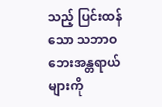သည့် ပြင်းထန်သော သဘာဝဘေးအန္တရာယ်များကို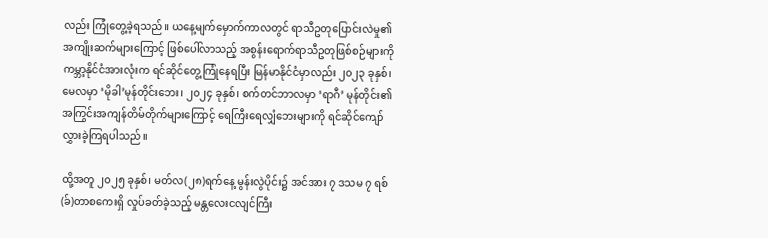လည်း ကြုံတွေ့ခဲ့ရသည်။ ယနေ့မျက်မှောက်ကာလတွင် ရာသီဥတုပြောင်းလဲမှု၏ အကျိုးဆက်များကြောင့် ဖြစ်ပေါ်လာသည့် အစွန်းရောက်ရာသီဥတုဖြစ်စဉ်များကို ကမ္ဘာ့နိုင်ငံအားလုံးက ရင်ဆိုင်တွေ့ကြုံနေရပြီး မြန်မာနိုင်ငံမှာလည်း ၂၀၂၃ ခုနှစ်၊ မေလမှာ ‘မိုခါ’မုန်တိုင်းဘေး၊ ၂၀၂၄ ခုနှစ်၊ စက်တင်ဘာလမှာ ‘ရာဂီ’ မုန်တိုင်း၏ အကြွင်းအကျန်တိမ်တိုက်များကြောင့် ရေကြီးရေလျှံဘေးများကို ရင်ဆိုင်ကျော်လွှားခဲ့ကြရပါသည်။

ထို့အတူ ၂၀၂၅ ခုနှစ်၊ မတ်လ(၂၈)ရက်နေ့ မွန်းလွဲပိုင်း၌ အင်အား ၇ ဒသမ ၇ ရစ်(ခ်)တာစကေးရှိ လှုပ်ခတ်ခဲ့သည့် မန္တလေးငလျင်ကြီး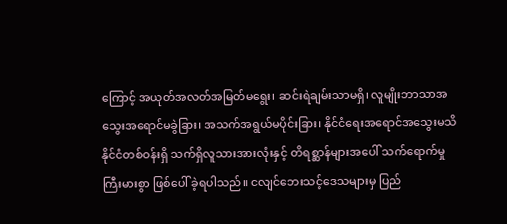ကြောင့် အယုတ်အလတ်အမြတ်မရွေး၊ ဆင်းရဲချမ်းသာမရှိ၊ လူမျိုးဘာသာအသွေးအရောင်မခွဲခြား၊ အသက်အရွယ်မပိုင်းခြား၊ နိုင်ငံရေးအရောင်အသွေးမသိ နိုင်ငံတစ်ဝန်းရှိ သက်ရှိလူသားအားလုံးနှင့် တိရစ္ဆာန်များအပေါ် သက်ရောက်မှုကြီးမားစွာ ဖြစ်ပေါ် ခဲ့ရပါသည်။ ငလျင်ဘေးသင့်ဒေသများမှ ပြည်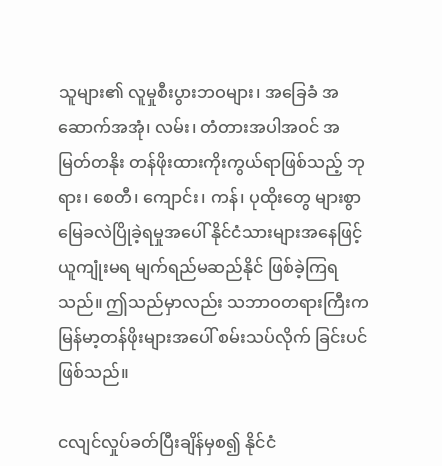သူများ၏ လူမှုစီးပွားဘဝများ၊ အခြေခံ အဆောက်အအုံ၊ လမ်း၊ တံတားအပါအဝင် အမြတ်တနိုး တန်ဖိုးထားကိုးကွယ်ရာဖြစ်သည့် ဘုရား၊ စေတီ၊ ကျောင်း၊ ကန်၊ ပုထိုးတွေ များစွာမြေခလဲပြိုခဲ့ရမှုအပေါ် နိုင်ငံသားများအနေဖြင့် ယူကျုံးမရ မျက်ရည်မဆည်နိုင် ဖြစ်ခဲ့ကြရသည်။ ဤသည်မှာလည်း သဘာဝတရားကြီးက မြန်မာ့တန်ဖိုးများအပေါ် စမ်းသပ်လိုက် ခြင်းပင်ဖြစ်သည်။

ငလျင်လှုပ်ခတ်ပြီးချိန်မှစ၍ နိုင်ငံ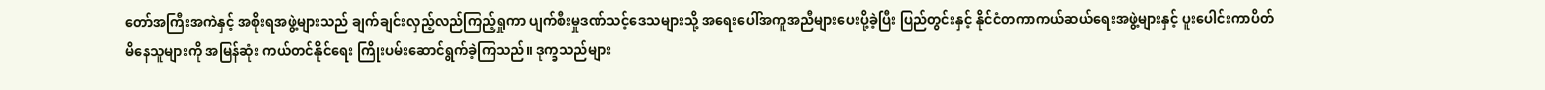တော်အကြီးအကဲနှင့် အစိုးရအဖွဲ့များသည် ချက်ချင်းလှည့်လည်ကြည့်ရှုကာ ပျက်စီးမှုဒဏ်သင့်ဒေသများသို့ အရေးပေါ်အကူအညီများပေးပို့ခဲ့ပြီး ပြည်တွင်းနှင့် နိုင်ငံတကာကယ်ဆယ်ရေးအဖွဲ့များနှင့် ပူးပေါင်းကာပိတ်မိနေသူများကို အမြန်ဆုံး ကယ်တင်နိုင်ရေး ကြိုးပမ်းဆောင်ရွက်ခဲ့ကြသည်။ ဒုက္ခသည်များ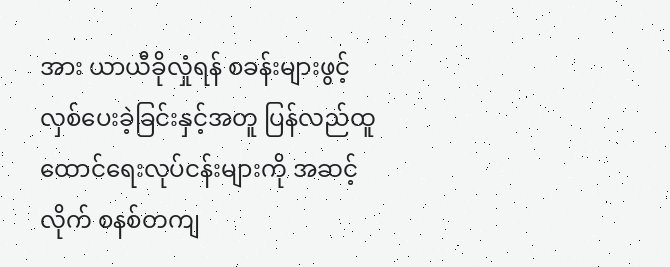အား ယာယီခိုလှုံရန် စခန်းများဖွင့်လှစ်ပေးခဲ့ခြင်းနှင့်အတူ ပြန်လည်ထူထောင်ရေးလုပ်ငန်းများကို အဆင့်လိုက် စနစ်တကျ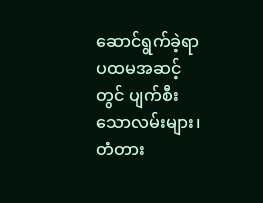ဆောင်ရွက်ခဲ့ရာ ပထမအဆင့်တွင် ပျက်စီးသောလမ်းများ၊ တံတား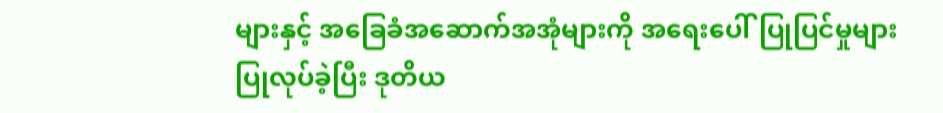များနှင့် အခြေခံအဆောက်အအုံများကို အရေးပေါ်ပြုပြင်မှုများ ပြုလုပ်ခဲ့ပြီး ဒုတိယ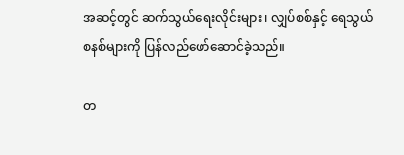အဆင့်တွင် ဆက်သွယ်ရေးလိုင်းများ၊ လျှပ်စစ်နှင့် ရေသွယ်စနစ်များကို ပြန်လည်ဖော်ဆောင်ခဲ့သည်။

တ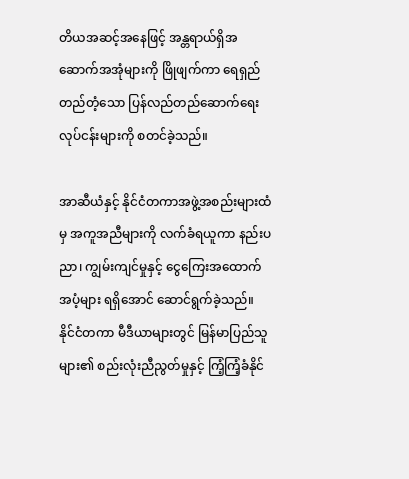တိယအဆင့်အနေဖြင့် အန္တရာယ်ရှိအဆောက်အအုံများကို ဖြိုဖျက်ကာ ရေရှည်တည်တံ့သော ပြန်လည်တည်ဆောက်ရေးလုပ်ငန်းများကို စတင်ခဲ့သည်။

အာဆီယံနှင့် နိုင်ငံတကာအဖွဲ့အစည်းများထံမှ အကူအညီများကို လက်ခံရယူကာ နည်းပညာ၊ ကျွမ်းကျင်မှုနှင့် ငွေကြေးအထောက်အပံ့များ ရရှိအောင် ဆောင်ရွက်ခဲ့သည်။ နိုင်ငံတကာ မီဒီယာများတွင် မြန်မာပြည်သူများ၏ စည်းလုံးညီညွတ်မှုနှင့် ကြံ့ကြံ့ခံနိုင်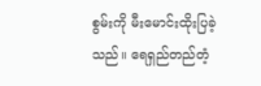စွမ်းကို မီးမောင်းထိုးပြခဲ့သည်။ ရေရှည်တည်တံ့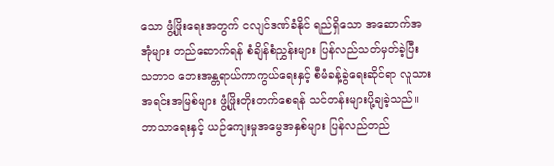သော ဖွံ့ဖြိုးရေးအတွက် ငလျင်ဒဏ်ခံနိုင် ရည်ရှိသော အဆောက်အအုံများ တည်ဆောက်ရန် စံချိန်စံညွှန်းများ ပြန်လည်သတ်မှတ်ခဲ့ပြီး သဘာဝ ဘေးအန္တရာယ်ကာကွယ်ရေးနှင့် စီမံခန့်ခွဲရေးဆိုင်ရာ လူသားအရင်းအမြစ်များ ဖွံ့ဖြိုးတိုးတက်စေရန် သင်တန်းများပို့ချခဲ့သည်။ ဘာသာရေးနှင့် ယဉ်ကျေးမှုအမွေအနှစ်များ ပြန်လည်တည်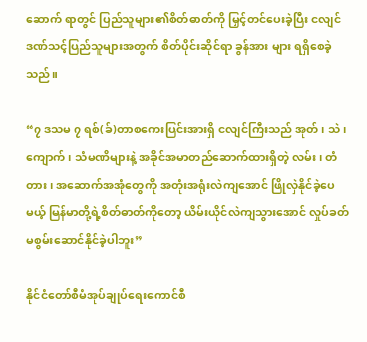ဆောက် ရာတွင် ပြည်သူများ၏စိတ်ဓာတ်ကို မြှင့်တင်ပေးခဲ့ပြီး ငလျင်ဒဏ်သင့်ပြည်သူများအတွက် စိတ်ပိုင်းဆိုင်ရာ ခွန်အား များ ရရှိစေခဲ့သည်။

“၇ ဒသမ ၇ ရစ်(ခ်)တာစကေးပြင်းအားရှိ ငလျင်ကြီးသည် အုတ်၊ သဲ၊ ကျောက်၊ သံမဏိများနဲ့ အခိုင်အမာတည်ဆောက်ထားရှိတဲ့ လမ်း၊ တံတား၊ အဆောက်အအုံတွေကို အတုံးအရုံးလဲကျအောင် ဖြိုလှဲနိုင်ခဲ့ပေမယ့် မြန်မာတို့ရဲ့စိတ်ဓာတ်ကိုတော့ ယိမ်းယိုင်လဲကျသွားအောင် လှုပ်ခတ်မစွမ်းဆောင်နိုင်ခဲ့ပါဘူး”

နိုင်ငံတော်စီမံအုပ်ချုပ်ရေးကောင်စီ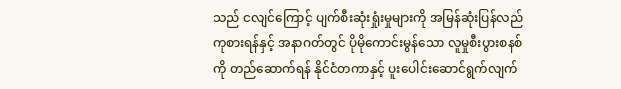သည် ငလျင်ကြောင့် ပျက်စီးဆုံးရှုံးမှုများကို အမြန်ဆုံးပြန်လည်ကုစားရန်နှင့် အနာဂတ်တွင် ပိုမိုကောင်းမွန်သော လူမှုစီးပွားစနစ်ကို တည်ဆောက်ရန် နိုင်ငံတကာနှင့် ပူးပေါင်းဆောင်ရွက်လျက်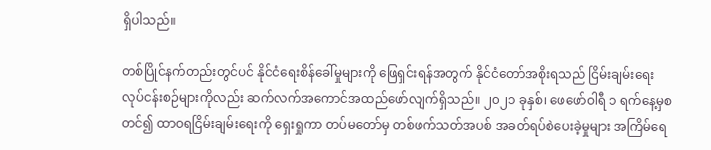ရှိပါသည်။

တစ်ပြိုင်နက်တည်းတွင်ပင် နိုင်ငံရေးစိန်ခေါ်မှုများကို ဖြေရှင်းရန်အတွက် နိုင်ငံတော်အစိုးရသည် ငြိမ်းချမ်းရေးလုပ်ငန်းစဉ်များကိုလည်း ဆက်လက်အကောင်အထည်ဖော်လျက်ရှိသည်။ ၂၀၂၁ ခုနှစ်၊ ဖေဖော်ဝါရီ ၁ ရက်နေ့မှစတင်၍ ထာဝရငြိမ်းချမ်းရေးကို ရှေးရှုကာ တပ်မတော်မှ တစ်ဖက်သတ်အပစ် အခတ်ရပ်စဲပေးခဲ့မှုများ အကြိမ်ရေ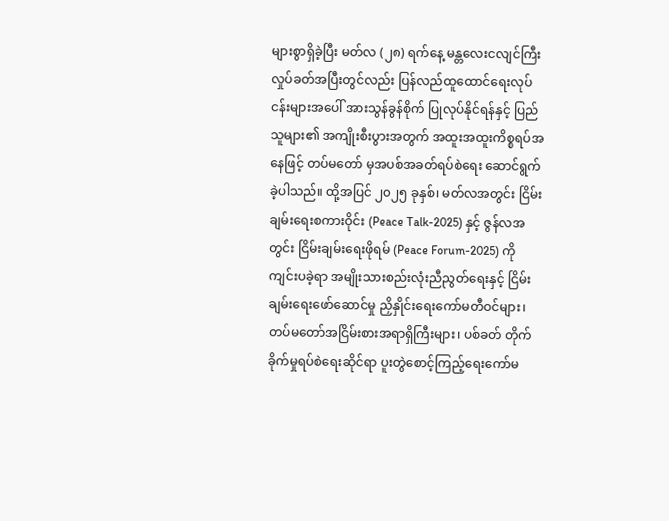များစွာရှိခဲ့ပြီး မတ်လ (၂၈) ရက်နေ့ မန္တလေးငလျင်ကြီး လှုပ်ခတ်အပြီးတွင်လည်း ပြန်လည်ထူထောင်ရေးလုပ်ငန်းများအပေါ် အားသွန်ခွန်စိုက် ပြုလုပ်နိုင်ရန်နှင့် ပြည်သူများ၏ အကျိုးစီးပွားအတွက် အထူးအထူးကိစ္စရပ်အနေဖြင့် တပ်မတော် မှအပစ်အခတ်ရပ်စဲရေး ဆောင်ရွက်ခဲ့ပါသည်။ ထို့အပြင် ၂၀၂၅ ခုနှစ်၊ မတ်လအတွင်း ငြိမ်းချမ်းရေးစကားဝိုင်း (Peace Talk-2025) နှင့် ဇွန်လအတွင်း ငြိမ်းချမ်းရေးဖိုရမ် (Peace Forum-2025) ကို ကျင်းပခဲ့ရာ အမျိုးသားစည်းလုံးညီညွတ်ရေးနှင့် ငြိမ်းချမ်းရေးဖော်ဆောင်မှု ညှိနှိုင်းရေးကော်မတီဝင်များ၊ တပ်မတော်အငြိမ်းစားအရာရှိကြီးများ၊ ပစ်ခတ် တိုက်ခိုက်မှုရပ်စဲရေးဆိုင်ရာ ပူးတွဲစောင့်ကြည့်ရေးကော်မ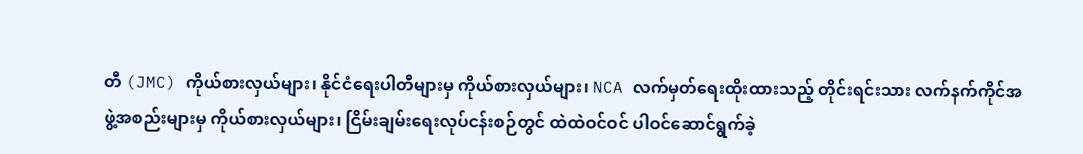တီ (JMC) ကိုယ်စားလှယ်များ၊ နိုင်ငံရေးပါတီများမှ ကိုယ်စားလှယ်များ၊ NCA လက်မှတ်ရေးထိုးထားသည့် တိုင်းရင်းသား လက်နက်ကိုင်အဖွဲ့အစည်းများမှ ကိုယ်စားလှယ်များ၊ ငြိမ်းချမ်းရေးလုပ်ငန်းစဉ်တွင် ထဲထဲဝင်ဝင် ပါဝင်ဆောင်ရွက်ခဲ့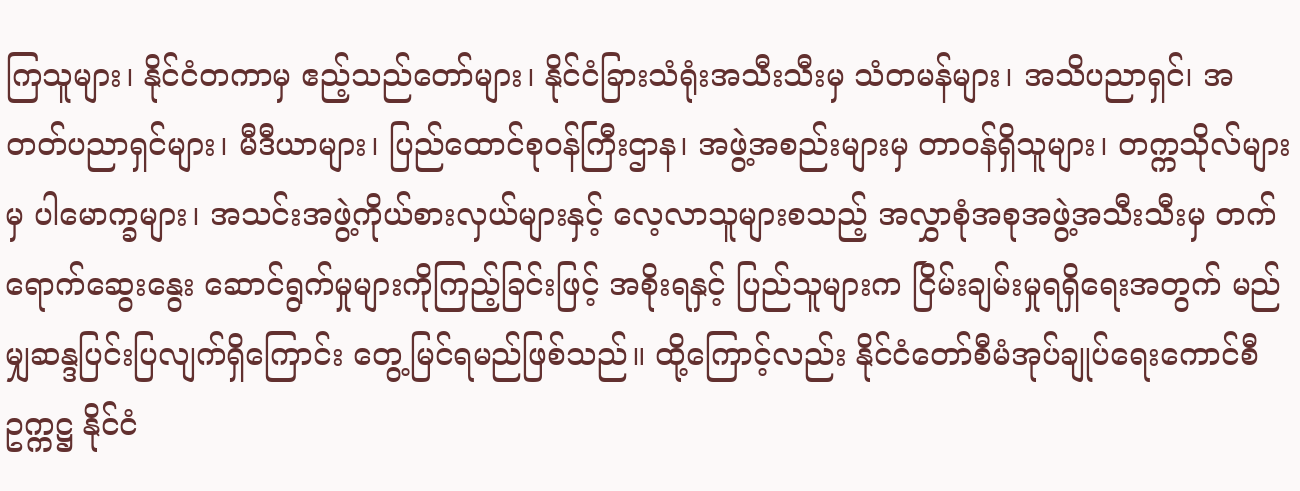ကြသူများ၊ နိုင်ငံတကာမှ ဧည့်သည်တော်များ၊ နိုင်ငံခြားသံရုံးအသီးသီးမှ သံတမန်များ၊ အသိပညာရှင်၊ အတတ်ပညာရှင်များ၊ မီဒီယာများ၊ ပြည်ထောင်စုဝန်ကြီးဌာန၊ အဖွဲ့အစည်းများမှ တာဝန်ရှိသူများ၊ တက္ကသိုလ်များမှ ပါမောက္ခများ၊ အသင်းအဖွဲ့ကိုယ်စားလှယ်များနှင့် လေ့လာသူများစသည့် အလွှာစုံအစုအဖွဲ့အသီးသီးမှ တက်ရောက်ဆွေးနွေး ဆောင်ရွက်မှုများကိုကြည့်ခြင်းဖြင့် အစိုးရနှင့် ပြည်သူများက ငြိမ်းချမ်းမှုရရှိရေးအတွက် မည်မျှဆန္ဒပြင်းပြလျက်ရှိကြောင်း တွေ့မြင်ရမည်ဖြစ်သည်။ ထို့ကြောင့်လည်း နိုင်ငံတော်စီမံအုပ်ချုပ်ရေးကောင်စီဥက္ကဋ္ဌ နိုင်ငံ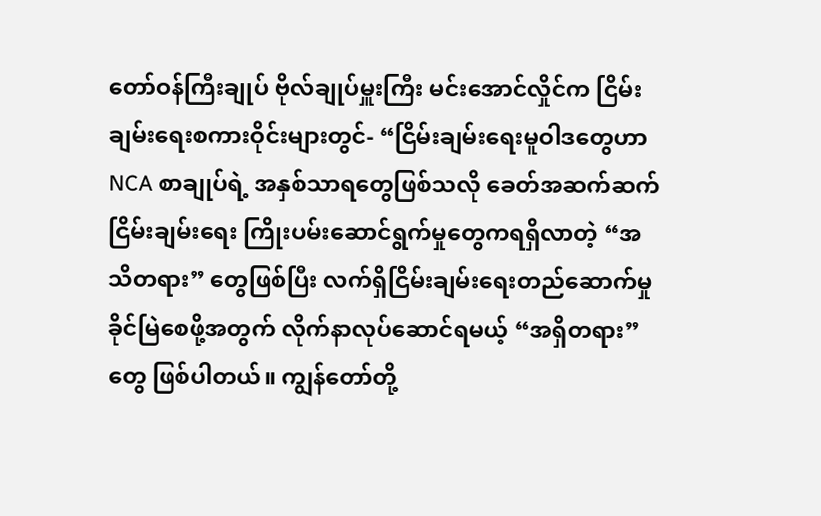တော်ဝန်ကြီးချုပ် ဗိုလ်ချုပ်မှူးကြီး မင်းအောင်လှိုင်က ငြိမ်းချမ်းရေးစကားဝိုင်းများတွင်- “ငြိမ်းချမ်းရေးမူဝါဒတွေဟာ NCA စာချုပ်ရဲ့ အနှစ်သာရတွေဖြစ်သလို ခေတ်အဆက်ဆက် ငြိမ်းချမ်းရေး ကြိုးပမ်းဆောင်ရွက်မှုတွေကရရှိလာတဲ့ “အသိတရား” တွေဖြစ်ပြီး လက်ရှိငြိမ်းချမ်းရေးတည်ဆောက်မှု ခိုင်မြဲစေဖို့အတွက် လိုက်နာလုပ်ဆောင်ရမယ့် “အရှိတရား” တွေ ဖြစ်ပါတယ်။ ကျွန်တော်တို့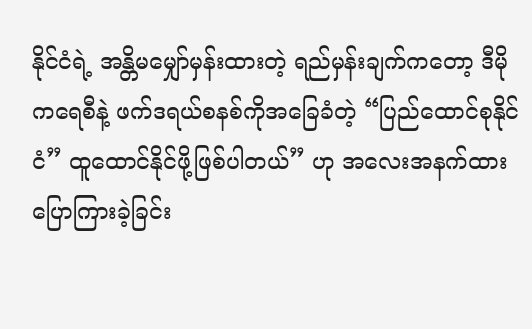နိုင်ငံရဲ့ အန္တိမမျှော်မှန်းထားတဲ့ ရည်မှန်းချက်ကတော့ ဒီမိုကရေစီနဲ့ ဖက်ဒရယ်စနစ်ကိုအခြေခံတဲ့ “ပြည်ထောင်စုနိုင်ငံ” ထူထောင်နိုင်ဖို့ဖြစ်ပါတယ်” ဟု အလေးအနက်ထားပြောကြားခဲ့ခြင်း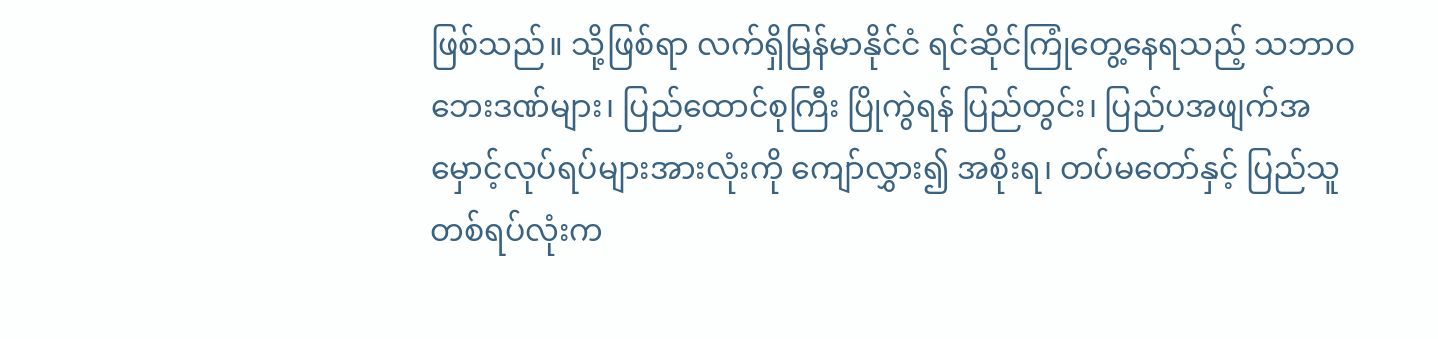ဖြစ်သည်။ သို့ဖြစ်ရာ လက်ရှိမြန်မာနိုင်ငံ ရင်ဆိုင်ကြုံတွေ့နေရသည့် သဘာဝဘေးဒဏ်များ၊ ပြည်ထောင်စုကြီး ပြိုကွဲရန် ပြည်တွင်း၊ ပြည်ပအဖျက်အမှောင့်လုပ်ရပ်များအားလုံးကို ကျော်လွှား၍ အစိုးရ၊ တပ်မတော်နှင့် ပြည်သူတစ်ရပ်လုံးက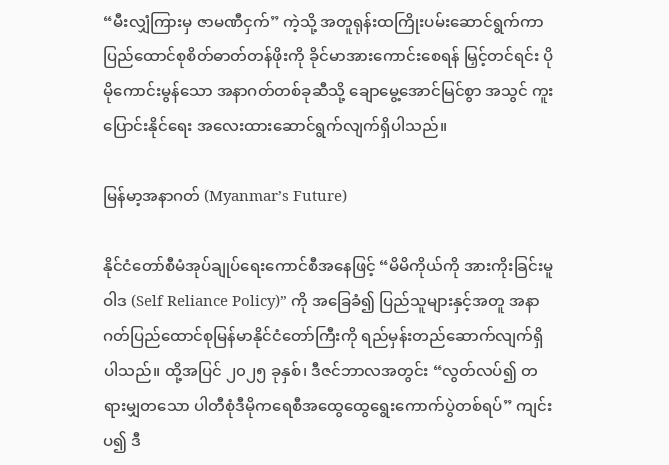“မီးလျှံကြားမှ ဇာမဏီငှက်” ကဲ့သို့ အတူရုန်းထကြိုးပမ်းဆောင်ရွက်ကာ ပြည်ထောင်စုစိတ်ဓာတ်တန်ဖိုးကို ခိုင်မာအားကောင်းစေရန် မြှင့်တင်ရင်း ပိုမိုကောင်းမွန်သော အနာဂတ်တစ်ခုဆီသို့ ချောမွေ့အောင်မြင်စွာ အသွင် ကူးပြောင်းနိုင်ရေး အလေးထားဆောင်ရွက်လျက်ရှိပါသည်။

မြန်မာ့အနာဂတ် (Myanmar’s Future)

နိုင်ငံတော်စီမံအုပ်ချုပ်ရေးကောင်စီအနေဖြင့် “မိမိကိုယ်ကို အားကိုးခြင်းမူဝါဒ (Self Reliance Policy)” ကို အခြေခံ၍ ပြည်သူများနှင့်အတူ အနာဂတ်ပြည်ထောင်စုမြန်မာနိုင်ငံတော်ကြီးကို ရည်မှန်းတည်ဆောက်လျက်ရှိပါသည်။ ထို့အပြင် ၂၀၂၅ ခုနှစ်၊ ဒီဇင်ဘာလအတွင်း “လွတ်လပ်၍ တရားမျှတသော ပါတီစုံဒီမိုကရေစီအထွေထွေရွေးကောက်ပွဲတစ်ရပ်” ကျင်းပ၍ ဒီ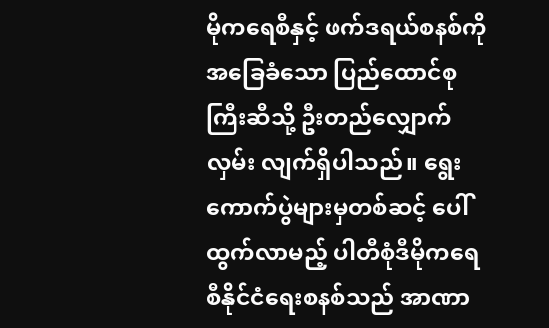မိုကရေစီနှင့် ဖက်ဒရယ်စနစ်ကိုအခြေခံသော ပြည်ထောင်စုကြီးဆီသို့ ဦးတည်လျှောက်လှမ်း လျက်ရှိပါသည်။ ရွေးကောက်ပွဲများမှတစ်ဆင့် ပေါ်ထွက်လာမည့် ပါတီစုံဒီမိုကရေစီနိုင်ငံရေးစနစ်သည် အာဏာ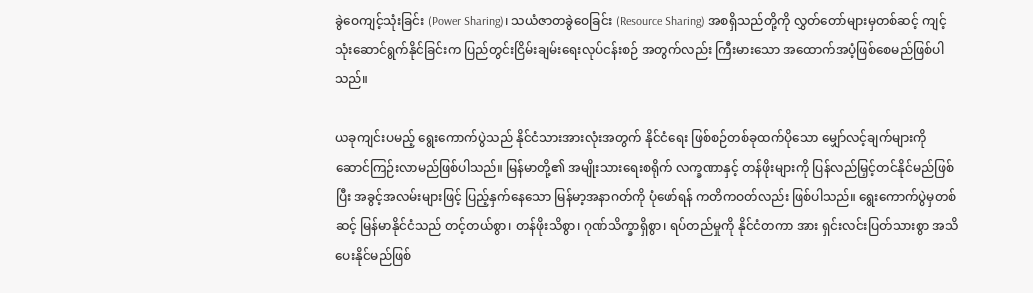ခွဲဝေကျင့်သုံးခြင်း (Power Sharing)၊ သယံဇာတခွဲဝေခြင်း (Resource Sharing) အစရှိသည်တို့ကို လွှတ်တော်များမှတစ်ဆင့် ကျင့်သုံးဆောင်ရွက်နိုင်ခြင်းက ပြည်တွင်းငြိမ်းချမ်းရေးလုပ်ငန်းစဉ် အတွက်လည်း ကြီးမားသော အထောက်အပံ့ဖြစ်စေမည်ဖြစ်ပါသည်။

ယခုကျင်းပမည့် ရွေးကောက်ပွဲသည် နိုင်ငံသားအားလုံးအတွက် နိုင်ငံရေး ဖြစ်စဉ်တစ်ခုထက်ပိုသော မျှော်လင့်ချက်များကို ဆောင်ကြဉ်းလာမည်ဖြစ်ပါသည်။ မြန်မာတို့၏ အမျိုးသားရေးစရိုက် လက္ခဏာနှင့် တန်ဖိုးများကို ပြန်လည်မြှင့်တင်နိုင်မည်ဖြစ်ပြီး အခွင့်အလမ်းများဖြင့် ပြည့်နှက်နေသော မြန်မာ့အနာဂတ်ကို ပုံဖော်ရန် ကတိကဝတ်လည်း ဖြစ်ပါသည်။ ရွေးကောက်ပွဲမှတစ်ဆင့် မြန်မာနိုင်ငံသည် တင့်တယ်စွာ၊ တန်ဖိုးသိစွာ၊ ဂုဏ်သိက္ခာရှိစွာ၊ ရပ်တည်မှုကို နိုင်ငံတကာ အား ရှင်းလင်းပြတ်သားစွာ အသိပေးနိုင်မည်ဖြစ်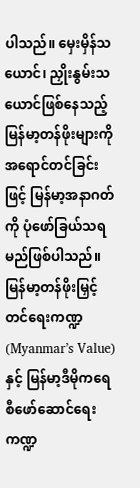ပါသည်။ မှေးမှိန်သယောင်၊ ညှိုးနွမ်းသယောင်ဖြစ်နေသည့် မြန်မာ့တန်ဖိုးများကို အရောင်တင်ခြင်းဖြင့် မြန်မာ့အနာဂတ်ကို ပုံဖော်ခြယ်သရမည်ဖြစ်ပါသည်။ မြန်မာ့တန်ဖိုးမြှင့်တင်ရေးကဏ္ဍ (Myanmar’s Value) နှင့် မြန်မာ့ဒီမိုကရေစီဖော်ဆောင်ရေးကဏ္ဍ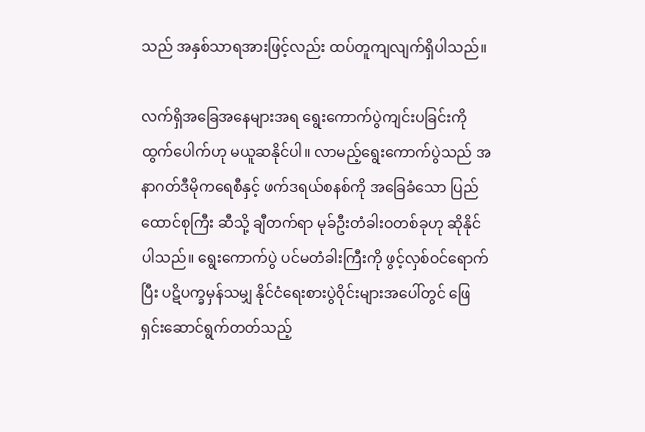သည် အနှစ်သာရအားဖြင့်လည်း ထပ်တူကျလျက်ရှိပါသည်။

လက်ရှိအခြေအနေများအရ ရွေးကောက်ပွဲကျင်းပခြင်းကို ထွက်ပေါက်ဟု မယူဆနိုင်ပါ။ လာမည့်ရွေးကောက်ပွဲသည် အနာဂတ်ဒီမိုကရေစီနှင့် ဖက်ဒရယ်စနစ်ကို အခြေခံသော ပြည်ထောင်စုကြီး ဆီသို့ ချီတက်ရာ မုခ်ဦးတံခါးဝတစ်ခုဟု ဆိုနိုင်ပါသည်။ ရွေးကောက်ပွဲ ပင်မတံခါးကြီးကို ဖွင့်လှစ်ဝင်ရောက်ပြီး ပဋိပက္ခမှန်သမျှ နိုင်ငံရေးစားပွဲဝိုင်းများအပေါ်တွင် ဖြေရှင်းဆောင်ရွက်တတ်သည့်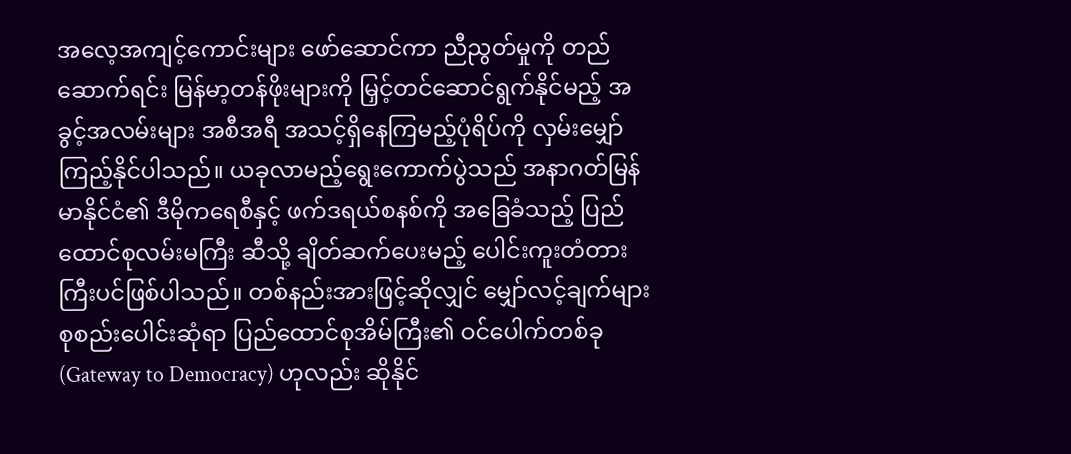အလေ့အကျင့်ကောင်းများ ဖော်ဆောင်ကာ ညီညွတ်မှုကို တည်ဆောက်ရင်း မြန်မာ့တန်ဖိုးများကို မြှင့်တင်ဆောင်ရွက်နိုင်မည့် အခွင့်အလမ်းများ အစီအရီ အသင့်ရှိနေကြမည့်ပုံရိပ်ကို လှမ်းမျှော်ကြည့်နိုင်ပါသည်။ ယခုလာမည့်ရွေးကောက်ပွဲသည် အနာဂတ်မြန်မာနိုင်ငံ၏ ဒီမိုကရေစီနှင့် ဖက်ဒရယ်စနစ်ကို အခြေခံသည့် ပြည်ထောင်စုလမ်းမကြီး ဆီသို့ ချိတ်ဆက်ပေးမည့် ပေါင်းကူးတံတားကြီးပင်ဖြစ်ပါသည်။ တစ်နည်းအားဖြင့်ဆိုလျှင် မျှော်လင့်ချက်များ စုစည်းပေါင်းဆုံရာ ပြည်ထောင်စုအိမ်ကြီး၏ ဝင်ပေါက်တစ်ခု (Gateway to Democracy) ဟုလည်း ဆိုနိုင်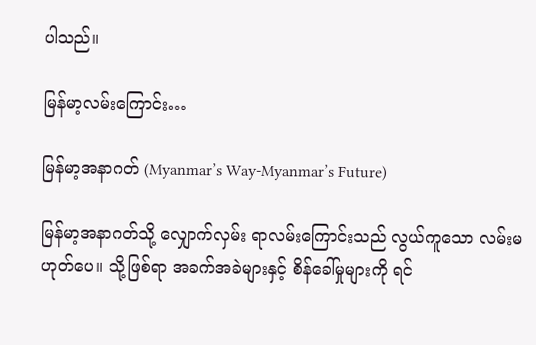ပါသည်။

မြန်မာ့လမ်းကြောင်း…

မြန်မာ့အနာဂတ် (Myanmar’s Way-Myanmar’s Future)

မြန်မာ့အနာဂတ်သို့ လျှောက်လှမ်း ရာလမ်းကြောင်းသည် လွယ်ကူသော လမ်းမဟုတ်ပေ။ သို့ဖြစ်ရာ အခက်အခဲများနှင့် စိန်ခေါ်မှုများကို ရင်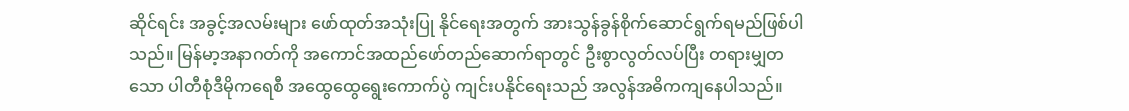ဆိုင်ရင်း အခွင့်အလမ်းများ ဖော်ထုတ်အသုံးပြု နိုင်ရေးအတွက် အားသွန်ခွန်စိုက်ဆောင်ရွက်ရမည်ဖြစ်ပါသည်။ မြန်မာ့အနာဂတ်ကို အကောင်အထည်ဖော်တည်ဆောက်ရာတွင် ဦးစွာလွတ်လပ်ပြီး တရားမျှတသော ပါတီစုံဒီမိုကရေစီ အထွေထွေရွေးကောက်ပွဲ ကျင်းပနိုင်ရေးသည် အလွန်အဓိကကျနေပါသည်။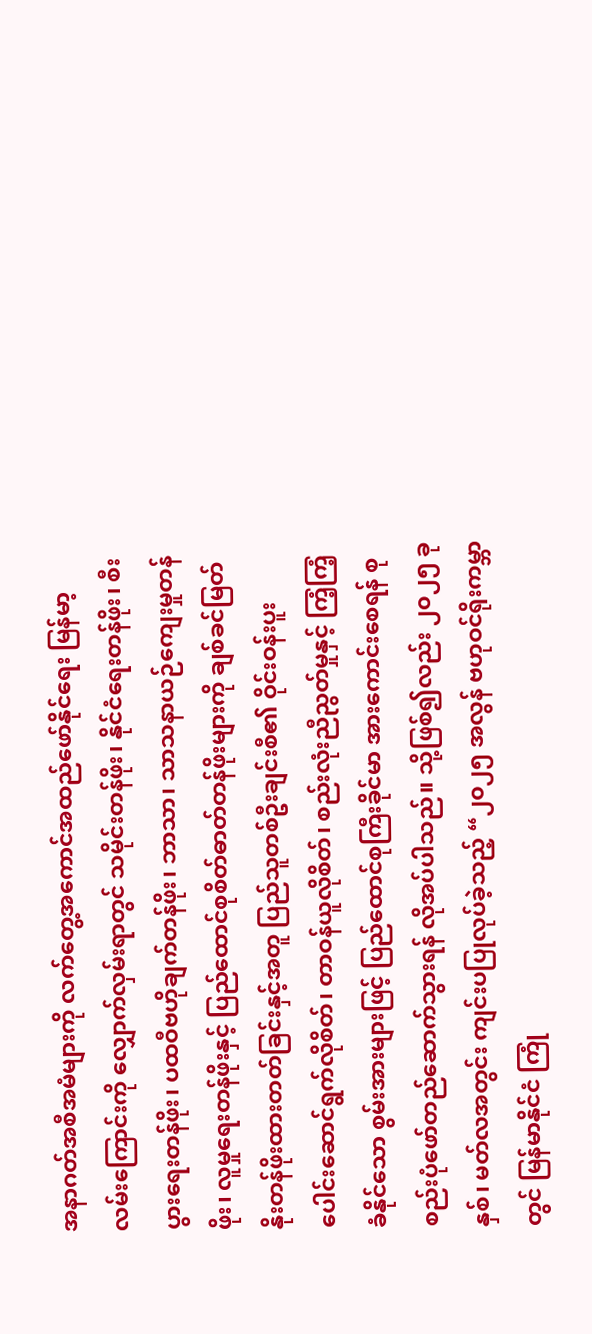အနာဂတ်အစီအမံများကို လက်တွေ့အကောင်အထည်ဖော်နိုင်ရေး မြန်မာ့လမ်းကြောင်းကို လျှောက်လှမ်းရာတွင် သမိုင်းတန်ဖိုး၊ နိုင်ငံရေးတန်ဖိုး၊ စီးပွားရေးတန်ဖိုး၊ ပထဝီဗဟိုချက်တန်ဖိုး၊ ဘာသာ၊ သာသနာယဉ်ကျေးမှုတန်ဖိုး၊ လူမှုရေးတန်ဖိုးနှင့် ပြည်ထောင်စုစိတ်ဓာတ်တန်ဖိုးများကို ချစ်ခင်မြတ်နိုးတန်ဖိုးထားတတ်ခြင်းနှင့်အတူ ပြည်သူတစ်ဦးချင်းစီ၏ ဝိုင်းဝန်းပူးပေါင်းဆောင်ရွက်လိုစိတ်၊ တာဝန်ယူလိုစိတ်၊ စည်းလုံးညီညွတ်မှုနှင့် ကြံ့ကြံ့ခံနိုင်သော စွမ်းအားများဖြင့် ပြည်ထောင်စုကြီးခိုင်မာ အားကောင်းစေရန် စုစည်းပုံဖော်တည်ဆောက်သွားရန် လိုအပ်ပါသည်။ သို့ဖြစ်၍လည်း ၂၀၂၅ ခုနှစ်၊ မတ်လအတွင်း ကျင်းပပြုလုပ်ခဲ့သည့် “၂၀၂၅ အလွန် ဗဟုဝင်ရိုးကမ္ဘာတွင် မြန်မာနိုင်ငံ ကြုံ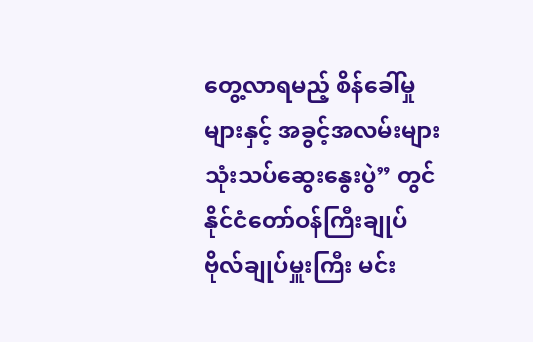တွေ့လာရမည့် စိန်ခေါ်မှုများနှင့် အခွင့်အလမ်းများ သုံးသပ်ဆွေးနွေးပွဲ” တွင် နိုင်ငံတော်ဝန်ကြီးချုပ် ဗိုလ်ချုပ်မှူးကြီး မင်း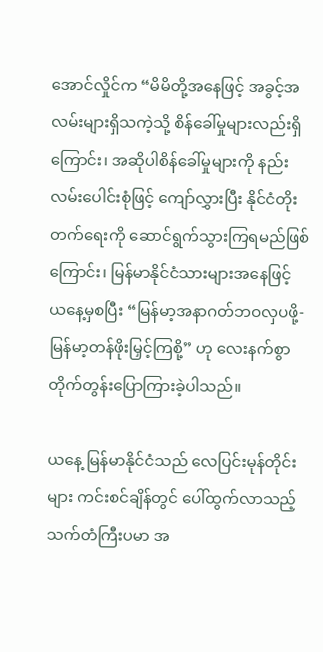အောင်လှိုင်က “မိမိတို့အနေဖြင့် အခွင့်အလမ်းများရှိသကဲ့သို့ စိန်ခေါ်မှုများလည်းရှိကြောင်း၊ အဆိုပါစိန်ခေါ်မှုများကို နည်းလမ်းပေါင်းစုံဖြင့် ကျော်လွှားပြီး နိုင်ငံတိုးတက်ရေးကို ဆောင်ရွက်သွားကြရမည်ဖြစ်ကြောင်း၊ မြန်မာနိုင်ငံသားများအနေဖြင့် ယနေ့မှစပြီး “မြန်မာ့အနာဂတ်ဘဝလှပဖို့- မြန်မာ့တန်ဖိုးမြှင့်ကြစို့” ဟု လေးနက်စွာ တိုက်တွန်းပြောကြားခဲ့ပါသည်။

ယနေ့ မြန်မာနိုင်ငံသည် လေပြင်းမုန်တိုင်းများ ကင်းစင်ချိန်တွင် ပေါ်ထွက်လာသည့် သက်တံကြီးပမာ အ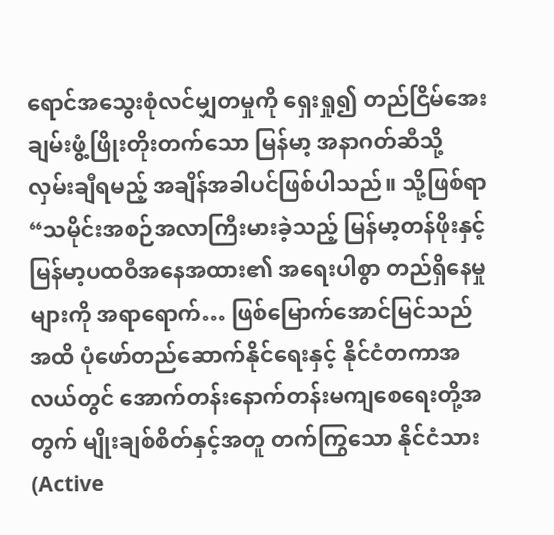ရောင်အသွေးစုံလင်မျှတမှုကို ရှေးရှု၍ တည်ငြိမ်အေးချမ်းဖွံ့ဖြိုးတိုးတက်သော မြန်မာ့ အနာဂတ်ဆီသို့ လှမ်းချီရမည့် အချိန်အခါပင်ဖြစ်ပါသည်။ သို့ဖြစ်ရာ “သမိုင်းအစဉ်အလာကြီးမားခဲ့သည့် မြန်မာ့တန်ဖိုးနှင့် မြန်မာ့ပထဝီအနေအထား၏ အရေးပါစွာ တည်ရှိနေမှုများကို အရာရောက်… ဖြစ်မြောက်အောင်မြင်သည်အထိ ပုံဖော်တည်ဆောက်နိုင်ရေးနှင့် နိုင်ငံတကာအလယ်တွင် အောက်တန်းနောက်တန်းမကျစေရေးတို့အတွက် မျိုးချစ်စိတ်နှင့်အတူ တက်ကြွသော နိုင်ငံသား (Active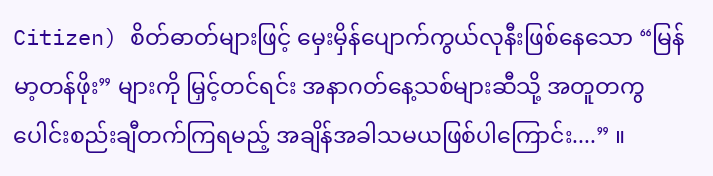Citizen) စိတ်ဓာတ်များဖြင့် မှေးမှိန်ပျောက်ကွယ်လုနီးဖြစ်နေသော “မြန်မာ့တန်ဖိုး” များကို မြှင့်တင်ရင်း အနာဂတ်နေ့သစ်များဆီသို့ အတူတကွ ပေါင်းစည်းချီတက်ကြရမည့် အချိန်အခါသမယဖြစ်ပါကြောင်း....” ။